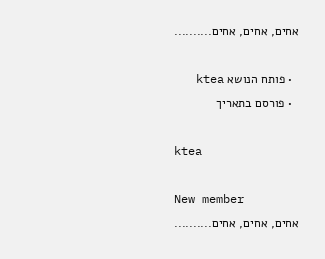אחים, אחים, אחים..........

  • פותח הנושא ktea
  • פורסם בתאריך

ktea

New member
אחים, אחים, אחים..........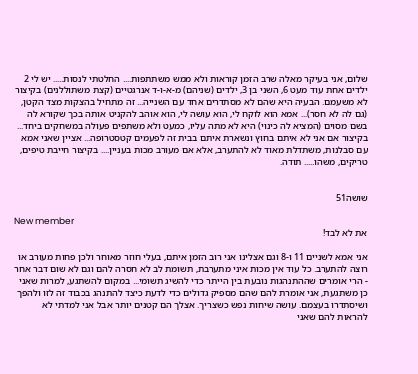שלום, אני בעיקר מאלה שרב הזמן קוראות ולא ממש משתתפות.... החלטתי לנסות..... יש לי 2 ילדים אחת עוד מעט 6, השני בן 3, ילדים (שניהם) מ-א-ו-ד אנרגטיים (קצת משתוללנים) בקיצור לא משעמם. הבעיה היא שהם לא מסתדרים אחד עם השנייה... זה מתחיל בהצקות מצד הקטן, (גם לה לא חסר)... אמא הוא לוקח לי, הוא עושה לי, הוא אוהב להקניט אותה בכך שקורא לה בשם מסוים (המציא לה כינוי) היא לא מתה עליו, כמעט ולא משתפים פעולה במשחקים ביחד... בקיצור אם אני לא איתם בחוץ ונשארת איתם בבית זה לפעמים קטסטרופה... אציין שאני אמא עם סבלנות, משתדלת מאוד לא להתערב, אלא אם מעורב מכות בעניין.... בקיצור חייבת טיפים, טריקים, משהו..... תודה.


שושה51

New member
את לא לבד!

אני אמא לשניים 11 ו-8 וגם אצלינו אני רוב הזמן איתם, בעלי חוזר מאוחר ולכן פחות מעורב או רוצה להתערב. כל עוד אין מכות איני מתערבת, תשומת לב לא חסרה להם וגם לא שום דבר אחר - הרי אומרים שההתנהגות נובעת בין הייתר כדי להשיג תשומי... במקום להשתגע, למרות שאני כן משתגעת, אני אומרת להם שהם מספיק גדולים כדי לדעת כיצד להתנהג בכבוד זה לזו ולהפך ושיסתדרו בעצמם. עושה שיחות נפש כשצריך. אצלך הם קטנים יותר אבל אני למדתי לא להראות להם שאני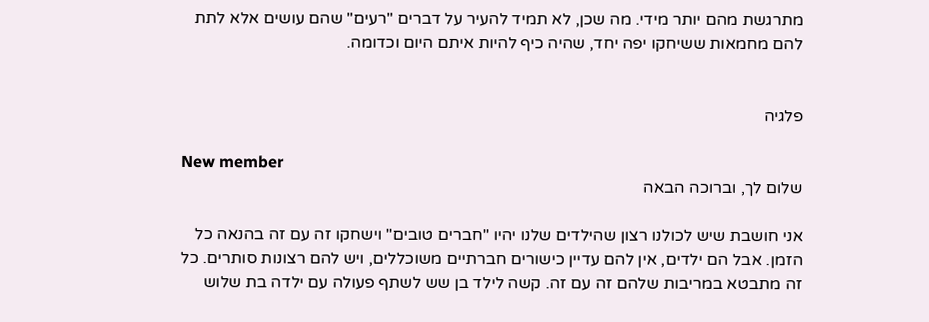מתרגשת מהם יותר מידי. מה שכן, לא תמיד להעיר על דברים "רעים" שהם עושים אלא לתת להם מחמאות ששיחקו יפה יחד, שהיה כיף להיות איתם היום וכדומה.


פלגיה

New member
שלום לך, וברוכה הבאה

אני חושבת שיש לכולנו רצון שהילדים שלנו יהיו "חברים טובים" וישחקו זה עם זה בהנאה כל הזמן. אבל הם ילדים, אין להם עדיין כישורים חברתיים משוכללים, ויש להם רצונות סותרים. כל זה מתבטא במריבות שלהם זה עם זה. קשה לילד בן שש לשתף פעולה עם ילדה בת שלוש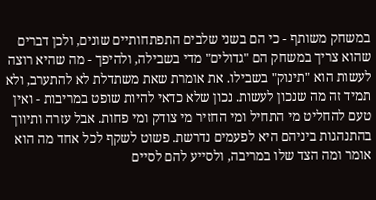במשחק משותף - כי הם בשני שלבים התפתחותיים שונים, ולכן דברים שהוא צריך במשחק הם "גדולים" מדי בשבילה, ולהיפך - מה שהיא רוצה לעשות הוא "תינוק" בשבילו. את אומרת שאת משתדלת לא להתערב, ולא תמיד זה מה שנכון לעשות. נכון שלא כדאי להיות שופט במריבות - ואין טעם להחליט מי התחיל ומי החזיר מי צודק ומי פחות. אבל עזרה ותיווך בהתנהגות ביניהם היא לפעמים נדרשת. פשוט לשקף לכל אחד מה הוא אומר ומה הצד שלו במריבה, ולסייע להם לסיים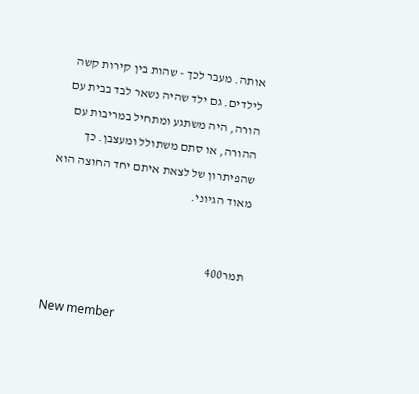אותה. מעבר לכך - שהות בין קירות קשה לילדים. גם ילד שהיה נשאר לבד בבית עם הורה, היה משתגע ומתחיל במריבות עם ההורה, או סתם משתולל ומעצבן. כך שהפיתרון של לצאת איתם יחד החוצה הוא מאוד הגיוני.


תמר400

New member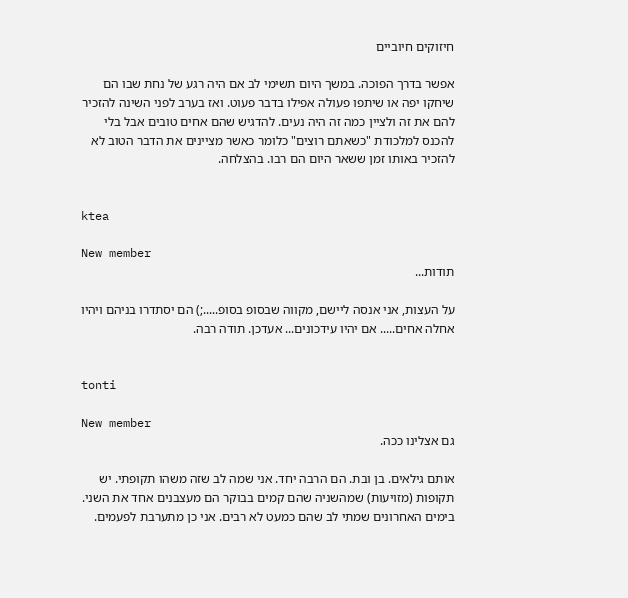חיזוקים חיוביים

אפשר בדרך הפוכה. במשך היום תשימי לב אם היה רגע של נחת שבו הם שיחקו יפה או שיתפו פעולה אפילו בדבר פעוט. ואז בערב לפני השינה להזכיר להם את זה ולציין כמה זה היה נעים. להדגיש שהם אחים טובים אבל בלי להכנס למלכודת "כשאתם רוצים" כלומר כאשר מציינים את הדבר הטוב לא להזכיר באותו זמן ששאר היום הם רבו. בהצלחה.


ktea

New member
תודות...

על העצות, אני אנסה ליישם, מקווה שבסופ בסופ.....;) הם יסתדרו בניהם ויהיו אחלה אחים..... אם יהיו עידכונים... אעדכן. תודה רבה.


tonti

New member
גם אצלינו ככה.

אותם גילאים. בן ובת. הם הרבה יחד. אני שמה לב שזה משהו תקופתי. יש תקופות (מזויעות) שמהשניה שהם קמים בבוקר הם מעצבנים אחד את השני. בימים האחרונים שמתי לב שהם כמעט לא רבים. אני כן מתערבת לפעמים.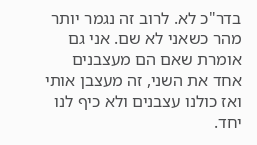בדר"כ לא. לרוב זה נגמר יותר מהר כשאני לא שם. אני גם אומרת שאם הם מעצבנים אחד את השני, זה מעצבן אותי ואז כולנו עצבנים ולא כיף לנו יחד.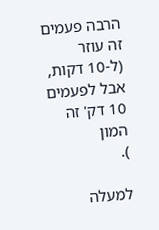הרבה פעמים זה עוזר (ל-10 דקות, אבל לפעמים 10 דק' זה המון
).

למעלה